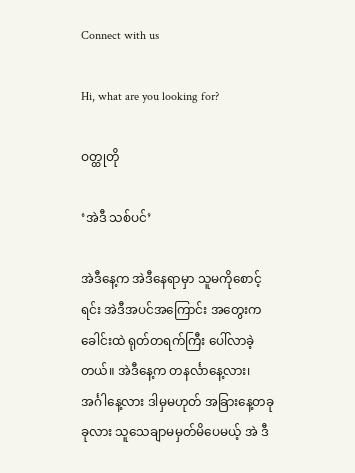Connect with us

Hi, what are you looking for?

ဝတ္ထုတို

‘အဲဒီ သစ်ပင်’

အဲဒီနေ့က အဲဒီနေရာမှာ သူမကိုစောင့်ရင်း အဲဒီအပင်အကြောင်း အတွေးက ခေါင်းထဲ ရုတ်တရက်ကြီး ပေါ်လာခဲ့တယ်။ အဲဒီနေ့က တနင်္လာနေ့လား၊ အင်္ဂါနေ့လား ဒါမှမဟုတ် အခြားနေ့တခုခုလား သူသေချာမမှတ်မိပေမယ့် အဲ ဒီ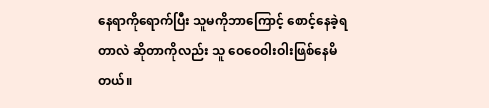နေရာကိုရောက်ပြီး သူမကိုဘာကြောင့် စောင့်နေခဲ့ရတာလဲ ဆိုတာကိုလည်း သူ ဝေဝေဝါးဝါးဖြစ်နေမိတယ်။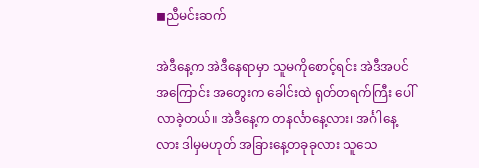◼ညီမင်းဆက်

အဲဒီနေ့က အဲဒီနေရာမှာ သူမကိုစောင့်ရင်း အဲဒီအပင်အကြောင်း အတွေးက ခေါင်းထဲ ရုတ်တရက်ကြီး ပေါ်လာခဲ့တယ်။ အဲဒီနေ့က တနင်္လာနေ့လား၊ အင်္ဂါနေ့လား ဒါမှမဟုတ် အခြားနေ့တခုခုလား သူသေ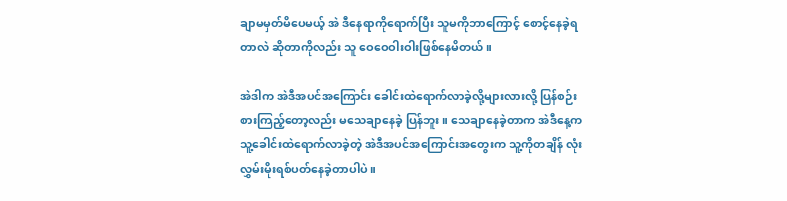ချာမမှတ်မိပေမယ့် အဲ ဒီနေရာကိုရောက်ပြီး သူမကိုဘာကြောင့် စောင့်နေခဲ့ရတာလဲ ဆိုတာကိုလည်း သူ ဝေဝေဝါးဝါးဖြစ်နေမိတယ်။

အဲဒါက အဲဒီအပင်အကြောင်း ခေါင်းထဲရောက်လာခဲ့လို့များလားလို့ ပြန်စဉ်းစားကြည့်တော့လည်း မသေချာနေခဲ့ ပြန်ဘူး။ သေချာနေခဲ့တာက အဲဒီနေ့က သူ့ခေါင်းထဲရောက်လာခဲ့တဲ့ အဲဒီအပင်အကြောင်းအတွေးက သူ့ကိုတချိန် လုံး လွှမ်းမိုးရစ်ပတ်နေခဲ့တာပါပဲ။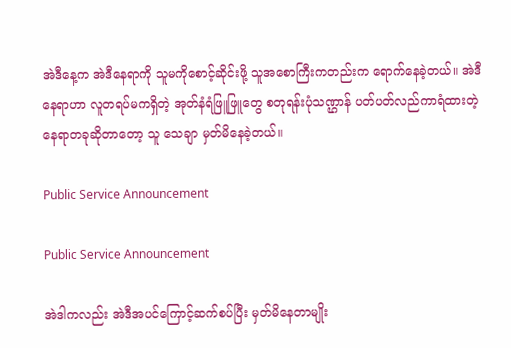အဲဒီနေ့က အဲဒီနေရာကို သူမကိုစောင့်ဆိုင်းဖို့ သူအစောကြီးကတည်းက ရောက်နေခဲ့တယ်။ အဲဒီနေရာဟာ လူတရပ်မကရှိတဲ့ အုတ်နံရံဖြူဖြူတွေ စတုရန်းပုံသဏ္ဌာန် ပတ်ပတ်လည်ကာရံထားတဲ့ နေရာတခုဆိုတာတော့ သူ သေချာ မှတ်မိနေခဲ့တယ်။

Public Service Announcement

Public Service Announcement

အဲဒါကလည်း အဲဒီအပင်ကြောင့်ဆက်စပ်ပြီး မှတ်မိနေတာမျိုး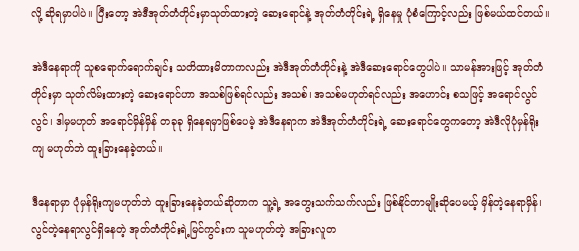လို့ ဆိုရမှာပါပဲ။ ပြီးတော့ အဲဒီအုတ်တံတိုင်းမှာသုတ်ထားတဲ့ ဆေးရောင်နဲ့ အုတ်တံတိုင်းရဲ့ ရှိနေမှု ပုံစံကြောင့်လည်း ဖြစ်မယ်ထင်တယ်။

အဲဒီနေရာကို သူစရောက်ရောက်ချင်း သတိထားမိတာကလည်း အဲဒီအုတ်တံတိုင်းနဲ့ အဲဒီဆေးရောင်တွေပါပဲ။ သာမန်အားဖြင့် အုတ်တံတိုင်းမှာ သုတ်လိမ်းထားတဲ့ ဆေးရောင်ဟာ အသစ်ဖြစ်ရင်လည်း အသစ်၊ အသစ်မဟုတ်ရင်လည်း အဟောင်း စသဖြင့် အရောင်လွင်လွင်၊ ဒါမှမဟုတ် အရောင်မှိန်မှိန် တခုခု ရှိနေရမှာဖြစ်ပေမဲ့ အဲဒီနေရာက အဲဒီအုတ်တံတိုင်းရဲ့ ဆေးရောင်တွေကတော့ အဲဒီလိုပုံမှန်ရိုးကျ မဟုတ်ဘဲ ထူးခြားနေခဲ့တယ်။

ဒီနေရာမှာ ပုံမှန်ရိုးကျမဟုတ်ဘဲ ထူးခြားနေခဲ့တယ်ဆိုတာက သူ့ရဲ့ အတွေးသက်သက်လည်း ဖြစ်နိုင်တာမျိုးဆိုပေမယ့် မှိန်တဲ့နေရာမှိန်၊ လွင်တဲ့နေရာလွင်ရှိနေတဲ့ အုတ်တံတိုင်းရဲ့မြင်ကွင်းက သူမဟုတ်တဲ့ အခြားလူတ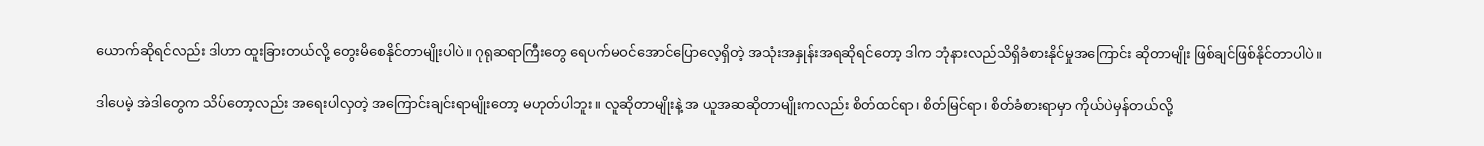ယောက်ဆိုရင်လည်း ဒါဟာ ထူးခြားတယ်လို့ တွေးမိစေနိုင်တာမျိုးပါပဲ။ ဂုရုဆရာကြီးတွေ ရေပက်မဝင်အောင်ပြောလေ့ရှိတဲ့ အသုံးအနှုန်းအရဆိုရင်တော့ ဒါက ဘုံနားလည်သိရှိခံစားနိုင်မှုအကြောင်း ဆိုတာမျိုး ဖြစ်ချင်ဖြစ်နိုင်တာပါပဲ။

ဒါပေမဲ့ အဲဒါတွေက သိပ်တော့လည်း အရေးပါလှတဲ့ အကြောင်းချင်းရာမျိုးတော့ မဟုတ်ပါဘူး။ လူဆိုတာမျိုးနဲ့ အ ယူအဆဆိုတာမျိုးကလည်း စိတ်ထင်ရာ၊ စိတ်မြင်ရာ၊ စိတ်ခံစားရာမှာ ကိုယ်ပဲမှန်တယ်လို့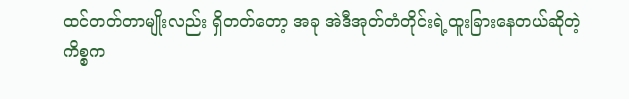ထင်တတ်တာမျိုးလည်း ရှိတတ်တော့ အခု အဲဒီအုတ်တံတိုင်းရဲ့ထူးခြားနေတယ်ဆိုတဲ့ ကိစ္စက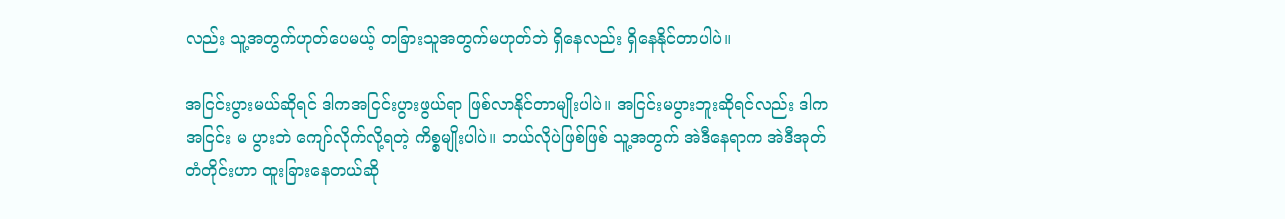လည်း သူ့အတွက်ဟုတ်ပေမယ့် တခြားသူအတွက်မဟုတ်ဘဲ ရှိနေလည်း ရှိနေနိုင်တာပါပဲ။

အငြင်းပွားမယ်ဆိုရင် ဒါကအငြင်းပွားဖွယ်ရာ ဖြစ်လာနိုင်တာမျိုးပါပဲ။ အငြင်းမပွားဘူးဆိုရင်လည်း ဒါကအငြင်း မ ပွားဘဲ ကျော်လိုက်လို့ရတဲ့ ကိစ္စမျိုးပါပဲ။ ဘယ်လိုပဲဖြစ်ဖြစ် သူ့အတွက် အဲဒီနေရာက အဲဒီအုတ်တံတိုင်းဟာ ထူးခြားနေတယ်ဆို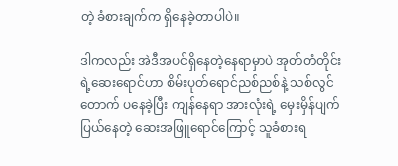တဲ့ ခံစားချက်က ရှိနေခဲ့တာပါပဲ။

ဒါကလည်း အဲဒီအပင်ရှိနေတဲ့နေရာမှာပဲ အုတ်တံတိုင်းရဲ့ဆေးရောင်ဟာ စိမ်းပုတ်ရောင်ညစ်ညစ်နဲ့ သစ်လွင်တောက် ပနေခဲ့ပြီး ကျန်နေရာ အားလုံးရဲ့ မှေးမှိန်ပျက်ပြယ်နေတဲ့ ဆေးအဖြူရောင်ကြောင့် သူခံစားရ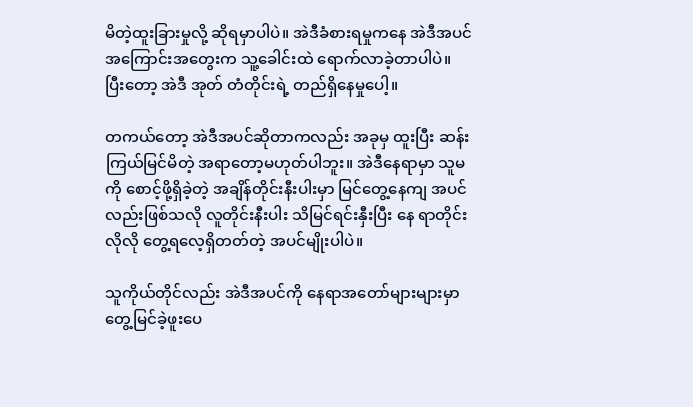မိတဲ့ထူးခြားမှုလို့ ဆိုရမှာပါပဲ။ အဲဒီခံစားရမှုကနေ အဲဒီအပင်အကြောင်းအတွေးက သူ့ခေါင်းထဲ ရောက်လာခဲ့တာပါပဲ။ ပြီးတော့ အဲဒီ အုတ် တံတိုင်းရဲ့ တည်ရှိနေမှုပေါ့။

တကယ်တော့ အဲဒီအပင်ဆိုတာကလည်း အခုမှ ထူးပြီး ဆန်းကြယ်မြင်မိတဲ့ အရာတော့မဟုတ်ပါဘူး။ အဲဒီနေရာမှာ သူမကို စောင့်ဖို့ရှိခဲ့တဲ့ အချိန်တိုင်းနီးပါးမှာ မြင်တွေ့နေကျ အပင်လည်းဖြစ်သလို လူတိုင်းနီးပါး သိမြင်ရင်းနှီးပြီး နေ ရာတိုင်းလိုလို တွေ့ရလေ့ရှိတတ်တဲ့ အပင်မျိုးပါပဲ။

သူကိုယ်တိုင်လည်း အဲဒီအပင်ကို နေရာအတော်များများမှာ တွေ့မြင်ခဲ့ဖူးပေ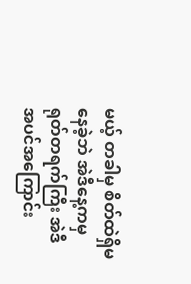မယ့် တခါမှ စိတ်ထဲရှိမနေခဲ့ဘဲ အဲဒီ‌နေ့ကမှ ရုတ်တရက်ကြီး အဲဒီအပင်အကြောင်း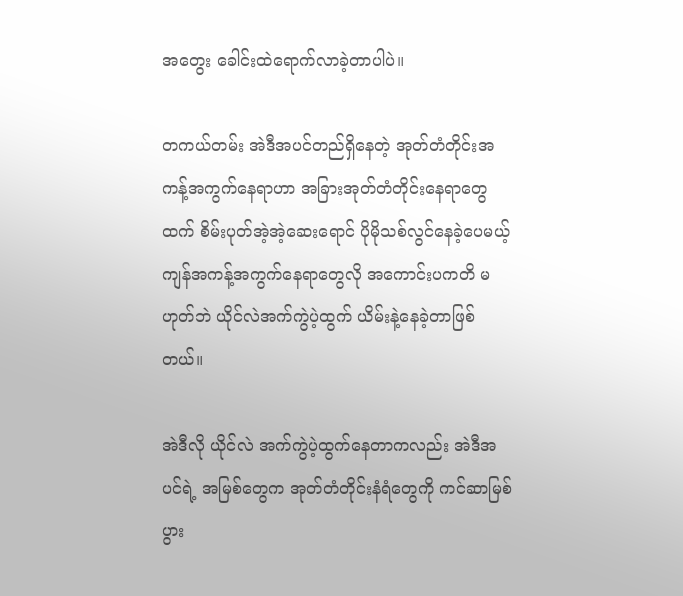အတွေး ခေါင်းထဲရောက်လာခဲ့တာပါပဲ။

တကယ်တမ်း အဲဒီအပင်တည်ရှိနေတဲ့ အုတ်တံတိုင်းအကန့်အကွက်နေရာဟာ အခြားအုတ်တံတိုင်းနေရာတွေထက် စိမ်းပုတ်အဲ့အဲ့ဆေးရောင် ပိုမိုသစ်လွင်နေခဲ့ပေမယ့် ကျန်အကန့်အကွက်နေရာတွေလို အကောင်းပကတိ မဟုတ်ဘဲ ယိုင်လဲအက်ကွဲပဲ့ထွက် ယိမ်းနဲ့နေခဲ့တာဖြစ်တယ်။

အဲဒီလို ယိုင်လဲ အက်ကွဲပဲ့ထွက်နေတာကလည်း အဲဒီအပင်ရဲ့ အမြစ်တွေက အုတ်တံတိုင်းနံရံတွေကို ကင်ဆာမြစ်ပွား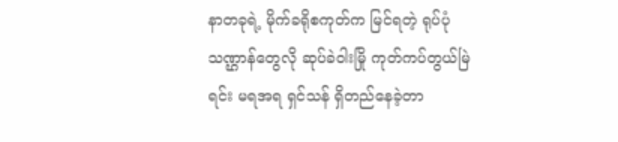နာတခုရဲ့ မိုက်ခရိုစကုတ်က မြင်ရတဲ့ ရုပ်ပုံသဏ္ဌာန်တွေလို ဆုပ်ခဲဝါးမြို ကုတ်ကပ်တွယ်မြဲရင်း မရအရ ရှင်သန် ရှိတည်နေခဲ့တာ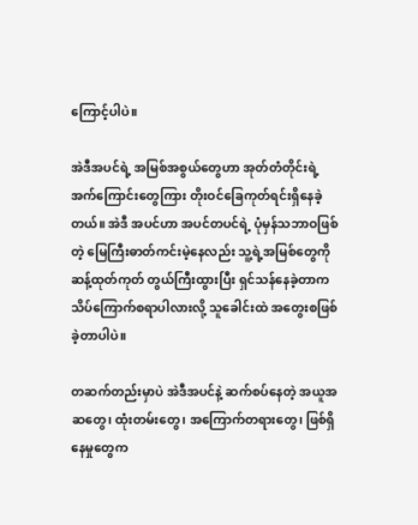ကြောင့်ပါပဲ။

အဲဒီအပင်ရဲ့ အမြစ်အစွယ်တွေဟာ အုတ်တံတိုင်းရဲ့ အက်ကြောင်းတွေကြား တိုးဝင်ခြေကုတ်ရင်းရှိနေခဲ့တယ်။ အဲဒီ အပင်ဟာ အပင်တပင်ရဲ့ ပုံမှန်သဘာဝဖြစ်တဲ့ မြေကြီးဓာတ်ကင်းမဲ့နေလည်း သူ့ရဲ့အမြစ်တွေကို ဆန့်ထုတ်ကုတ် တွယ်ကြီးထွားပြီး ရှင်သန်နေခဲ့တာက သိပ်ကြောက်စရာပါလားလို့ သူခေါင်းထဲ အတွေးစဖြစ်ခဲ့တာပါပဲ။

တဆက်တည်းမှာပဲ အဲဒီအပင်နဲ့ ဆက်စပ်နေတဲ့ အယူအဆတွေ၊ ထုံးတမ်းတွေ၊ အကြောက်တရားတွေ၊ ဖြစ်ရှိနေမှုတွေက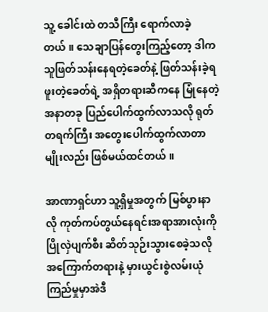သူ့ ခေါင်းထဲ တသီကြီး ရောက်လာခဲ့တယ်။ သေချာပြန်တွေးကြည့်တော့ ဒါက သူဖြတ်သန်းနေရတဲ့ခေတ်နဲ့ ဖြတ်သန်းခဲ့ရဖူးတဲ့ခေတ်ရဲ့ အရှိတရားဆီကနေ မြုံနေတဲ့အနာတခု ပြည်ပေါက်ထွက်လာသလို ရုတ်တရက်ကြီး အတွေးပေါက်ထွက်လာတာမျိုးလည်း ဖြစ်မယ်ထင်တယ်။

အာဏာရှင်ဟာ သူ့ရှိမှုအတွက် မြစ်ပွားနာလို ကုတ်ကပ်တွယ်နေရင်းအရာအားလုံးကို ပြိုလှဲပျက်စီး ဆိတ်သုဉ်းသွားစေခဲ့သလို အကြောက်တရားနဲ့ မှားယွင်းစွဲလမ်းယုံကြည်မှုမှာအဲဒီ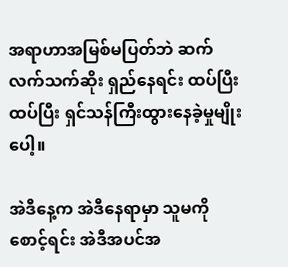အရာဟာအမြစ်မပြတ်ဘဲ ဆက်လက်သက်ဆိုး ရှည်နေရင်း ထပ်ပြီး ထပ်ပြီး ရှင်သန်ကြီးထွားနေခဲ့မှုမျိုးပေါ့။

အဲဒီနေ့က အဲဒီနေရာမှာ သူမကို စောင့်ရင်း အဲဒီအပင်အ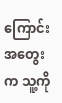ကြောင်း အတွေးက သူ့ကို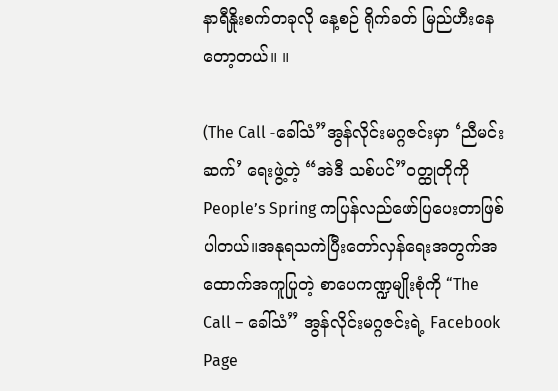နာရီနှိုးစက်တခုလို နေ့စဉ် ရိုက်ခတ် မြည်ဟီးနေတော့တယ်။ ။

(The Call -ခေါ်သံ”အွန်လိုင်းမဂ္ဂဇင်းမှာ ‘ညီမင်းဆက်’ ရေးဖွဲ့တဲ့ “အဲဒီ သစ်ပင်”ဝတ္ထုတိုကို People’s Spring ကပြန်လည်ဖော်ပြပေးတာဖြစ်ပါတယ်။အနုရသကဲပြီးတော်လှန်ရေးအတွက်အထောက်အကူပြုတဲ့ စာပေကဏ္ဍမျိုးစုံကို “The Call – ခေါ်သံ” အွန်လိုင်းမဂ္ဂဇင်းရဲ့ Facebook Page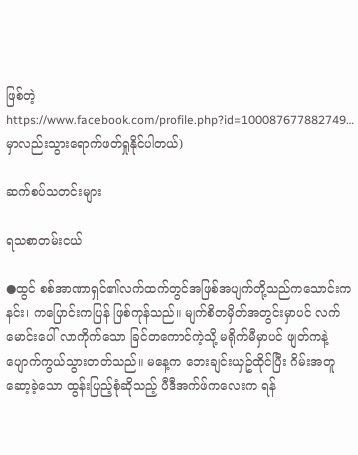ဖြစ်တဲ့ https://www.facebook.com/profile.php?id=100087677882749… မှာလည်းသွားရောက်ဖတ်ရှုနိုင်ပါတယ်)

ဆက်စပ်သတင်းများ

ရသစာတမ်းငယ်

●ထွင် စစ်အာဏာရှင်၏လက်ထက်တွင်အဖြစ်အပျက်တို့သည်ကသောင်းကနင်း၊ ကပြောင်းကပြန် ဖြစ်ကုန်သည်။ မျက်စိတမှိတ်အတွင်းမှာပင် လက်မောင်းပေါ် လာကိုက်သော ခြင်တကောင်ကဲ့သို့ မရိုက်မီမှာပင် ဖျတ်ကနဲ့ ပျောက်ကွယ်သွားတတ်သည်။ မနေ့က ဘေးချင်းယှဥ်ထိုင်ပြီး ဂိမ်းအတူဆော့ခဲ့သော ထွန်းပြည့်စုံဆိုသည့် ပီဒီအက်ဖ်ကလေးက ရန်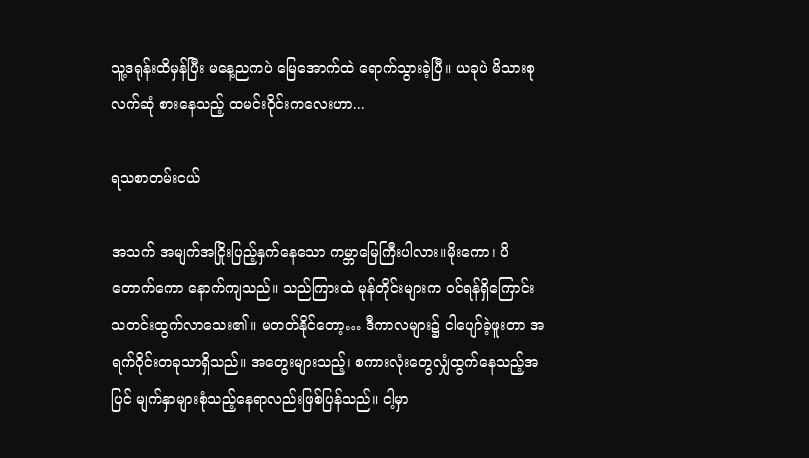သူ့ဒရုန်းထိမှန်ပြီး မနေ့ညကပဲ မြေအောက်ထဲ ရောက်သွားခဲ့ပြီ။ ယခုပဲ မိသားစုလက်ဆုံ စားနေသည့် ထမင်းဝိုင်းကလေးဟာ...

ရသစာတမ်းငယ်

အသက် အမျက်အငြိုးပြည့်နှက်နေသော ကမ္ဘာမြေကြီးပါလား။မိုးကော၊ ပိတောက်ကော နောက်ကျသည်။ သည်ကြားထဲ မုန်တိုင်းများက ဝင်ရန်ရှိကြောင်း သတင်းထွက်လာသေး၏။ မတတ်နိုင်တော့… ဒီကာလများ၌ ငါပျော်ခဲ့ဖူးတာ အရက်ဝိုင်းတခုသာရှိသည်။ အတွေးများသည့်၊ စကားလုံးတွေလျှံထွက်နေသည့်အပြင် မျက်နှာများစုံသည့်နေရာလည်းဖြစ်ပြန်သည်။ ငါ့မှာ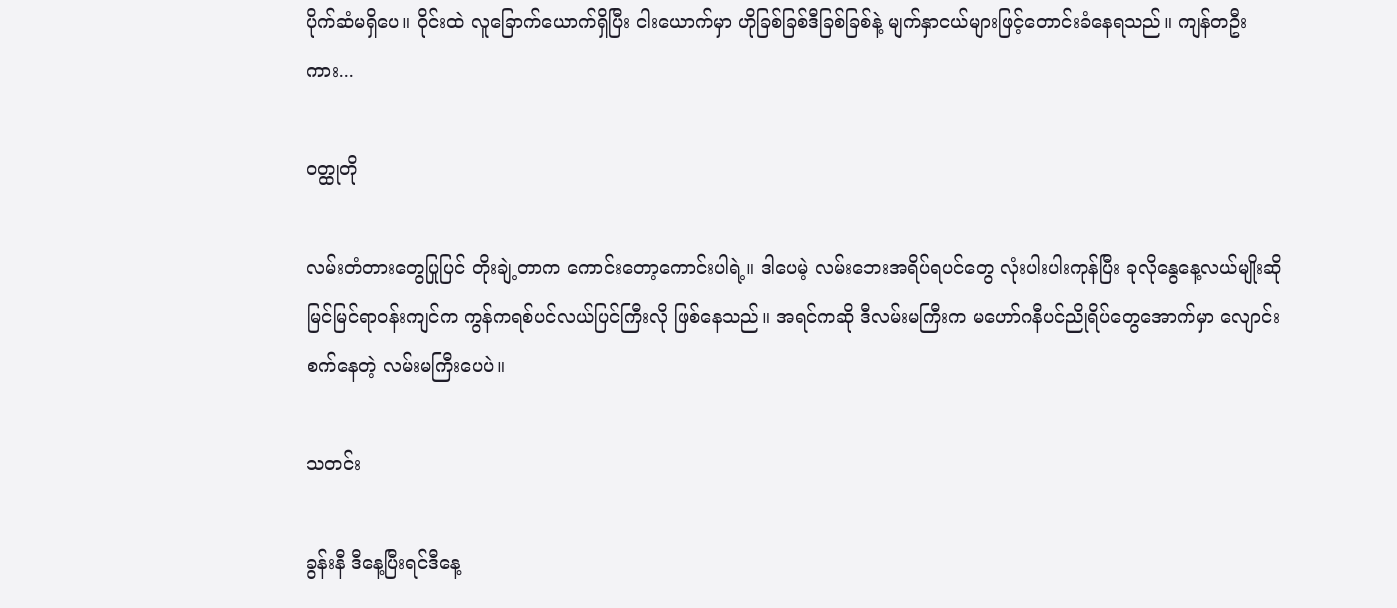ပိုက်ဆံမရှိပေ။ ဝိုင်းထဲ လူခြောက်ယောက်ရှိပြီး ငါးယောက်မှာ ဟိုခြစ်ခြစ်ဒီခြစ်ခြစ်နဲ့ မျက်နှာငယ်များဖြင့်တောင်းခံနေရသည်။ ကျန်တဦးကား...

ဝတ္ထုတို

လမ်းတံတားတွေပြုပြင် တိုးချဲ့တာက ကောင်းတော့ကောင်းပါရဲ့။ ဒါပေမဲ့ လမ်းဘေးအရိပ်ရပင်တွေ လုံးပါးပါးကုန်ပြီး ခုလိုနွေနေ့လယ်မျိုးဆို မြင်မြင်ရာဝန်းကျင်က ကွန်ကရစ်ပင်လယ်ပြင်ကြီးလို ဖြစ်နေသည်။ အရင်ကဆို ဒီလမ်းမကြီးက မဟော်ဂနီပင်ညိုရိပ်တွေအောက်မှာ လျောင်းစက်နေတဲ့ လမ်းမကြီးပေပဲ။

သတင်း

ခွန်းနီ ဒီနေ့ပြီးရင်ဒီနေ့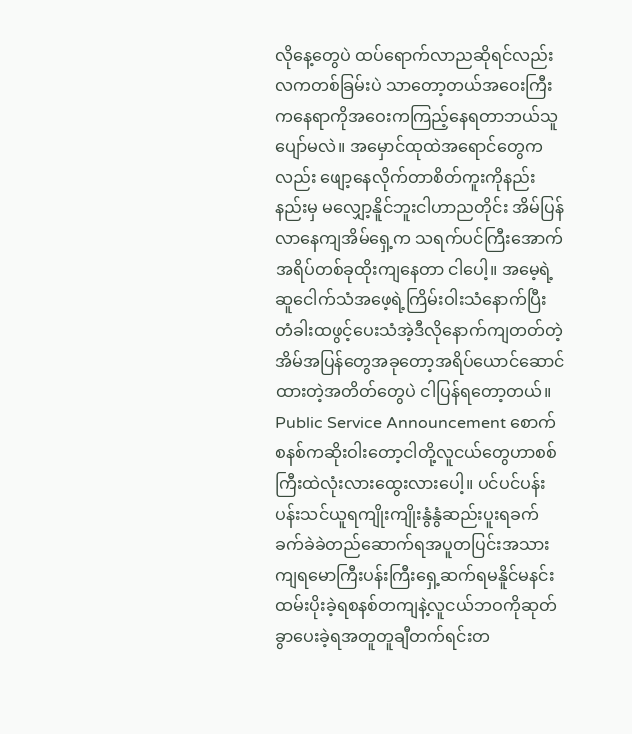လိုနေ့တွေပဲ ထပ်ရောက်လာညဆိုရင်လည်းလကတစ်ခြမ်းပဲ သာတော့တယ်အဝေးကြီးကနေရာကိုအဝေးကကြည့်နေရတာဘယ်သူပျော်မလဲ။ အမှောင်ထုထဲအရောင်တွေကလည်း ဖျော့နေလိုက်တာစိတ်ကူးကိုနည်းနည်းမှ မလျှော့နိူင်ဘူးငါဟာညတိုင်း အိမ်ပြန်လာနေကျအိမ်ရှေ့က သရက်ပင်ကြီးအောက်အရိပ်တစ်ခုထိုးကျနေတာ ငါပေါ့။ အမေ့ရဲ့ဆူငေါက်သံအဖေ့ရဲ့ကြိမ်းဝါးသံနောက်ပြီး တံခါးထဖွင့်ပေးသံအဲ့ဒီလိုနောက်ကျတတ်တဲ့အိမ်အပြန်တွေအခုတော့အရိပ်ယောင်ဆောင်ထားတဲ့အတိတ်တွေပဲ ငါပြန်ရတော့တယ်။ Public Service Announcement စောက်စနစ်ကဆိုးဝါးတော့ငါတို့လူငယ်တွေဟာစစ်ကြီးထဲလုံးလားထွေးလားပေါ့။ ပင်ပင်ပန်းပန်းသင်ယူရကျိုးကျိုးနွံနွံဆည်းပူးရခက်ခက်ခဲခဲတည်ဆောက်ရအပူတပြင်းအသားကျရမောကြီးပန်းကြီးရှေ့ဆက်ရမနိူင်မနင်းထမ်းပိုးခဲ့ရစနစ်တကျနဲ့လူငယ်ဘဝကိုဆုတ်ခွာပေးခဲ့ရအတူတူချီတက်ရင်းတ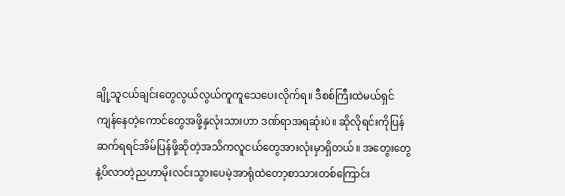ချို့သူငယ်ချင်းတွေလွယ်လွယ်ကူကူသေပေးလိုက်ရ။ ဒီစစ်ကြီးထဲမယ်ရှင်ကျန်နေတဲ့ကောင်တွေအဖို့နှလုံးသားဟာ ဒဏ်ရာအရဆုံးပဲ။ ဆိုလိုရင်းကိုပြန်ဆက်ရရင်အိမ်ပြန်ဖို့ဆိုတဲ့အသိကလူငယ်တွေအားလုံးမှာရှိတယ်။ အတွေးတွေနဲ့ပိလာတဲ့ညဟာမိုးလင်းသွားပေမဲ့အာရုံထဲတော့စာသားတစ်ကြောင်း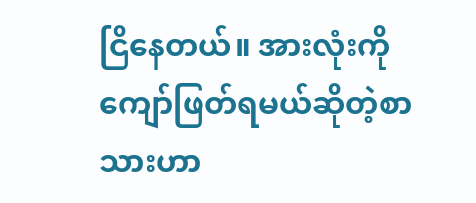ငြိနေတယ်။ အားလုံးကိုကျော်ဖြတ်ရမယ်ဆိုတဲ့စာသားဟာ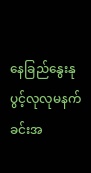နေခြည်နွေးနု ပွင့်လုလုမနက်ခင်းအ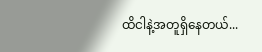ထိငါနဲ့အတူရှိနေတယ်...